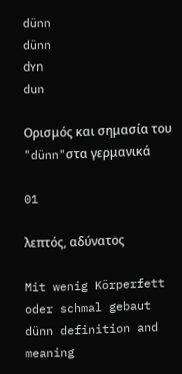dünn
dünn
dʏn
dun

Ορισμός και σημασία του "dünn"στα γερμανικά

01

λεπτός, αδύνατος

Mit wenig Körperfett oder schmal gebaut
dünn definition and meaning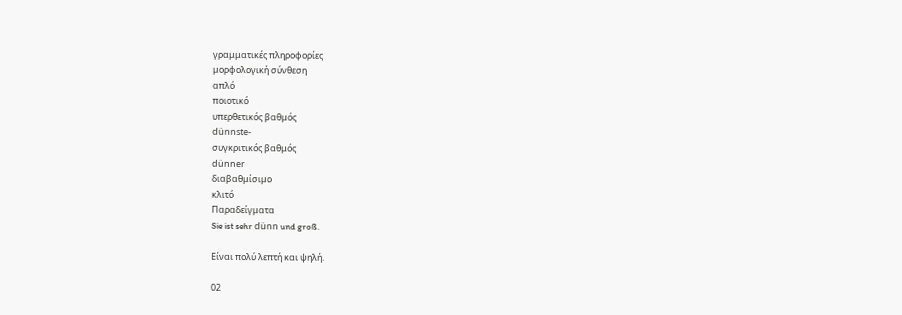γραμματικές πληροφορίες
μορφολογική σύνθεση
απλό
ποιοτικό
υπερθετικός βαθμός
dünnste-
συγκριτικός βαθμός
dünner
διαβαθμίσιμο
κλιτό
Παραδείγματα
Sie ist sehr dünn und groß.

Είναι πολύ λεπτή και ψηλή.

02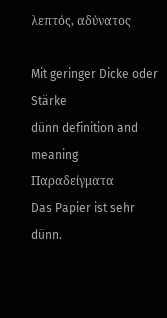λεπτός, αδύνατος

Mit geringer Dicke oder Stärke
dünn definition and meaning
Παραδείγματα
Das Papier ist sehr dünn.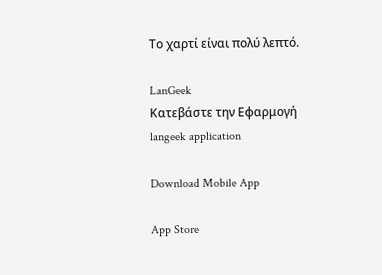Το χαρτί είναι πολύ λεπτό.

LanGeek
Κατεβάστε την Εφαρμογή
langeek application

Download Mobile App

App Store